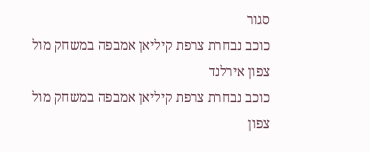סגור
כוכב נבחרת צרפת קיליאן אמבפה במשחק מול צפון אירלנד
כוכב נבחרת צרפת קיליאן אמבפה במשחק מול צפון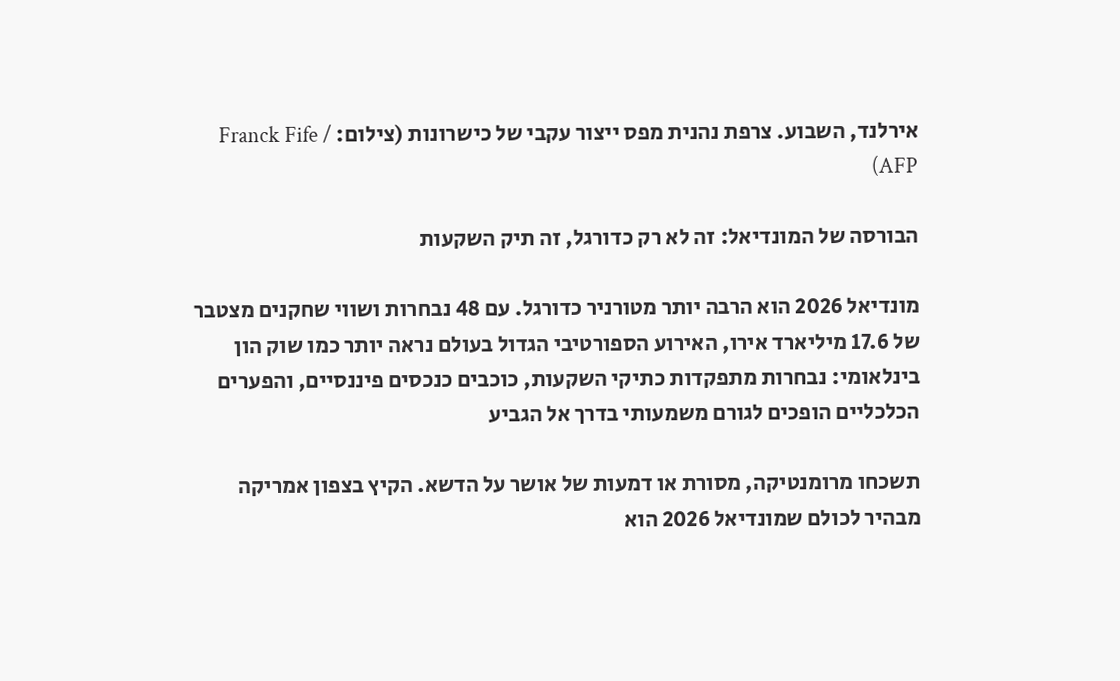אירלנד, השבוע. צרפת נהנית מפס ייצור עקבי של כישרונות (צילום: Franck Fife / AFP)

הבורסה של המונדיאל: זה לא רק כדורגל, זה תיק השקעות

מונדיאל 2026 הוא הרבה יותר מטורניר כדורגל. עם 48 נבחרות ושווי שחקנים מצטבר של 17.6 מיליארד אירו, האירוע הספורטיבי הגדול בעולם נראה יותר כמו שוק הון בינלאומי: נבחרות מתפקדות כתיקי השקעות, כוכבים כנכסים פיננסיים, והפערים הכלכליים הופכים לגורם משמעותי בדרך אל הגביע

תשכחו מרומנטיקה, מסורת או דמעות של אושר על הדשא. הקיץ בצפון אמריקה מבהיר לכולם שמונדיאל 2026 הוא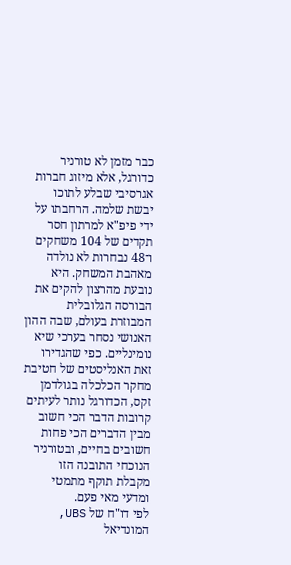כבר מזמן לא טורניר כדורגל, אלא מיזוג חברות אגרסיבי שבלע לתוכו יבשת שלמה. הרחבתו על ידי פיפ"א למרתון חסר תקדים של 104 משחקים ו־48 נבחרות לא נולדה מאהבת המשחק. היא נובעת מהרצון להקים את הבורסה הגלובלית המבוזרת בעולם, שבה ההון האנושי נסחר בערכי שיא נומינליים. כפי שהגדירו זאת האנליסטים של חטיבת מחקר הכלכלה בגולדמן זקס, הכדורגל נותר לעיתים קרובות הדבר הכי חשוב מבין הדברים הכי פחות חשובים בחיים, ובטורניר הנוכחי התובנה הזו מקבלת תוקף מתמטי ומדעי מאי פעם.
לפי דו"ח של UBS, המונדיאל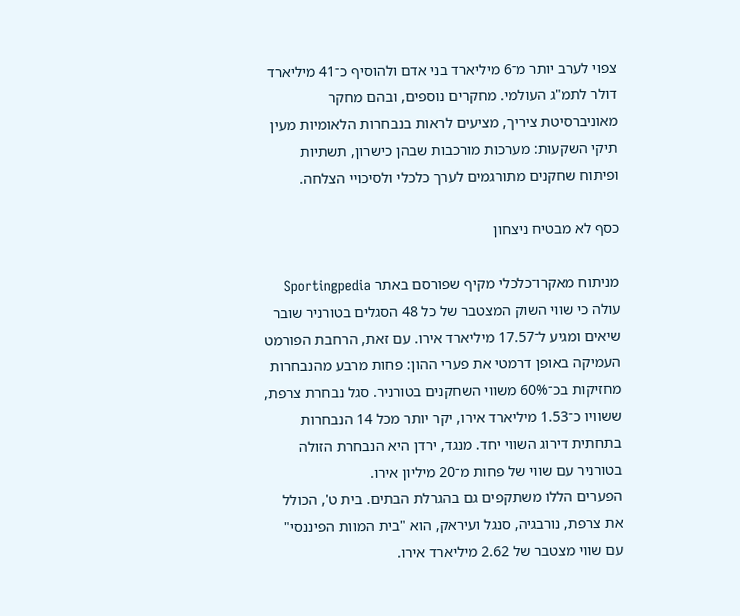צפוי לערב יותר מ־6 מיליארד בני אדם ולהוסיף כ־41 מיליארד דולר לתמ"ג העולמי. מחקרים נוספים, ובהם מחקר מאוניברסיטת ציריך, מציעים לראות בנבחרות הלאומיות מעין תיקי השקעות: מערכות מורכבות שבהן כישרון, תשתיות ופיתוח שחקנים מתורגמים לערך כלכלי ולסיכויי הצלחה.

כסף לא מבטיח ניצחון

מניתוח מאקרו־כלכלי מקיף שפורסם באתר Sportingpedia עולה כי שווי השוק המצטבר של כל 48 הסגלים בטורניר שובר שיאים ומגיע ל־17.57 מיליארד אירו. עם זאת, הרחבת הפורמט העמיקה באופן דרמטי את פערי ההון: פחות מרבע מהנבחרות מחזיקות בכ־60% משווי השחקנים בטורניר. סגל נבחרת צרפת, ששוויו כ־1.53 מיליארד אירו, יקר יותר מכל 14 הנבחרות בתחתית דירוג השווי יחד. מנגד, ירדן היא הנבחרת הזולה בטורניר עם שווי של פחות מ־20 מיליון אירו.
הפערים הללו משתקפים גם בהגרלת הבתים. בית ט', הכולל את צרפת, נורבגיה, סנגל ועיראק, הוא "בית המוות הפיננסי" עם שווי מצטבר של 2.62 מיליארד אירו.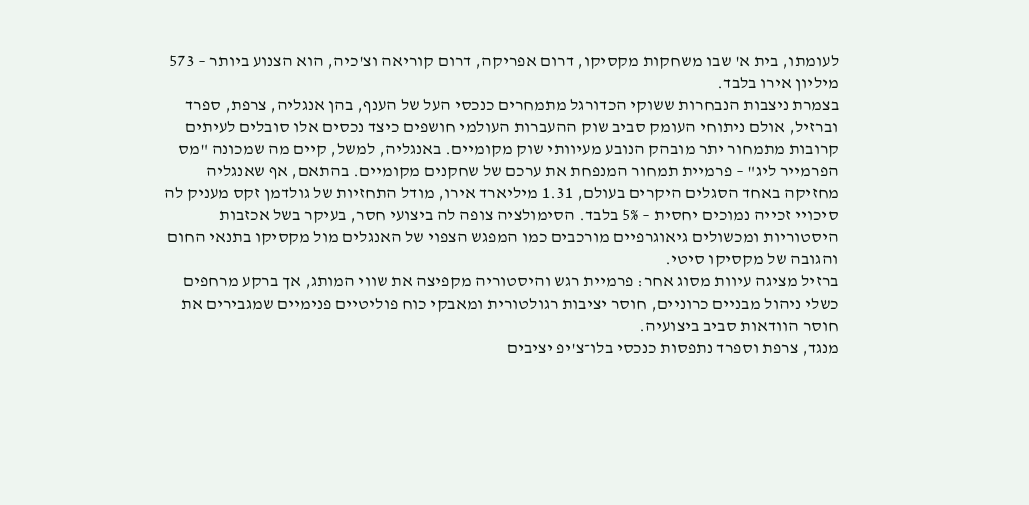לעומתו, בית א' שבו משחקות מקסיקו, דרום אפריקה, דרום קוריאה וצ'כיה, הוא הצנוע ביותר – 573 מיליון אירו בלבד.
בצמרת ניצבות הנבחרות ששוקי הכדורגל מתמחרים כנכסי העל של הענף, בהן אנגליה, צרפת, ספרד וברזיל, אולם ניתוחי העומק סביב שוק ההעברות העולמי חושפים כיצד נכסים אלו סובלים לעיתים קרובות מתמחור יתר מובהק הנובע מעיוותי שוק מקומיים. באנגליה, למשל, קיים מה שמכונה "מס הפרמייר ליג" – פרמיית תמחור המנפחת את ערכם של שחקנים מקומיים. בהתאם, אף שאנגליה מחזיקה באחד הסגלים היקרים בעולם, 1.31 מיליארד אירו, מודל התחזיות של גולדמן זקס מעניק לה סיכויי זכייה נמוכים יחסית – 5% בלבד. הסימולציה צופה לה ביצועי חסר, בעיקר בשל אכזבות היסטוריות ומכשולים גיאוגרפיים מורכבים כמו המפגש הצפוי של האנגלים מול מקסיקו בתנאי החום והגובה של מקסיקו סיטי.
ברזיל מציגה עיוות מסוג אחר: פרמיית רגש והיסטוריה מקפיצה את שווי המותג, אך ברקע מרחפים כשלי ניהול מבניים כרוניים, חוסר יציבות רגולטורית ומאבקי כוח פוליטיים פנימיים שמגבירים את חוסר הוודאות סביב ביצועיה.
מנגד, צרפת וספרד נתפסות כנכסי בלו־צ'יפ יציבים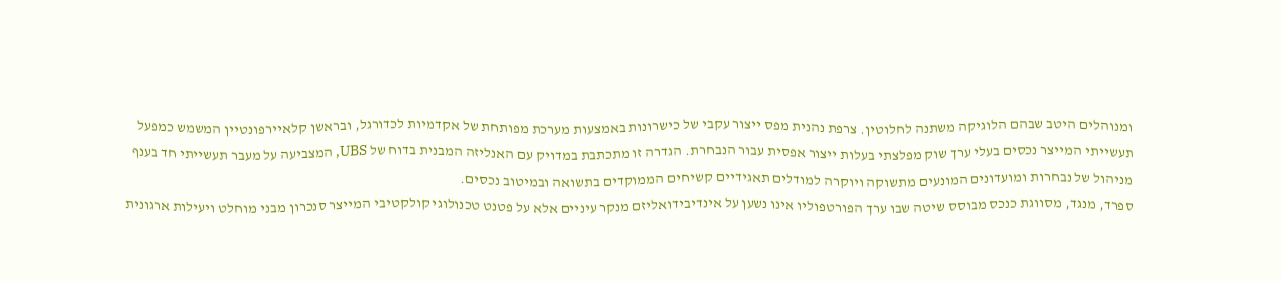ומנוהלים היטב שבהם הלוגיקה משתנה לחלוטין. צרפת נהנית מפס ייצור עקבי של כישרונות באמצעות מערכת מפותחת של אקדמיות לכדורגל, ובראשן קלאיירפונטיין המשמש כמפעל תעשייתי המייצר נכסים בעלי ערך שוק מפלצתי בעלות ייצור אפסית עבור הנבחרת. הגדרה זו מתכתבת במדויק עם האנליזה המבנית בדוח של UBS, המצביעה על מעבר תעשייתי חד בענף מניהול של נבחרות ומועדונים המונעים מתשוקה ויוקרה למודלים תאגידיים קשיחים הממוקדים בתשואה ובמיטוב נכסים.
ספרד, מנגד, מסווגת כנכס מבוסס שיטה שבו ערך הפורטפוליו אינו נשען על אינדיבידואליזם מנקר עיניים אלא על פטנט טכנולוגי קולקטיבי המייצר סנכרון מבני מוחלט ויעילות ארגונית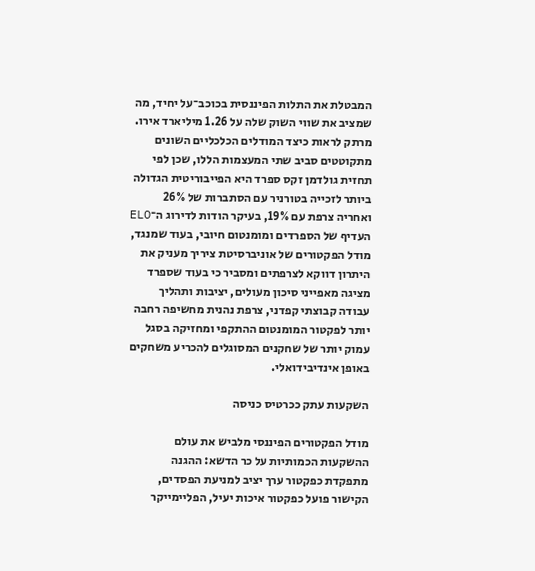המבטלת את התלות הפיננסית בכוכב־על יחיד, מה שמציב את שווי השוק שלה על 1.26 מיליארד אירו.
מרתק לראות כיצד המודלים הכלכליים השונים מתקוטטים סביב שתי המעצמות הללו, שכן לפי תחזית גולדמן זקס ספרד היא הפייבוריטית הגדולה ביותר לזכייה בטורניר עם הסתברות של 26% ואחריה צרפת עם 19%, בעיקר הודות לדירוג ה־ELO העדיף של הספרדים ומומנטום חיובי, בעוד שמנגד, מודל הפקטורים של אוניברסיטת ציריך מעניק את היתרון דווקא לצרפתים ומסביר כי בעוד שספרד מציגה מאפייני סיכון מעולים, יציבות ותהליך עבודה קבוצתי קפדני, צרפת נהנית מחשיפה רחבה יותר לפקטור המומנטום ההתקפי ומחזיקה בסגל עמוק יותר של שחקנים המסוגלים להכריע משחקים באופן אינדיבידואלי.

השקעות עתק ככרטיס כניסה

מודל הפקטורים הפיננסי מלביש את עולם ההשקעות הכמותיות על כר הדשא: ההגנה מתפקדת כפקטור ערך יציב למניעת הפסדים, הקישור פועל כפקטור איכות יעיל, הפליימייקר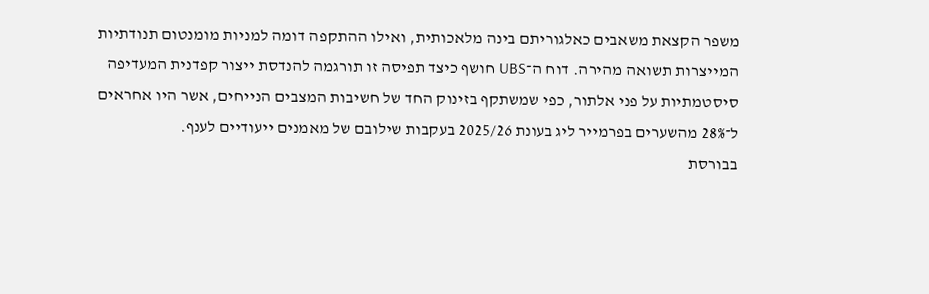משפר הקצאת משאבים כאלגוריתם בינה מלאכותית, ואילו ההתקפה דומה למניות מומנטום תנודתיות המייצרות תשואה מהירה. דוח ה־UBS חושף כיצד תפיסה זו תורגמה להנדסת ייצור קפדנית המעדיפה סיסטמתיות על פני אלתור, כפי שמשתקף בזינוק החד של חשיבות המצבים הנייחים, אשר היו אחראים ל־28% מהשערים בפרמייר ליג בעונת 2025/26 בעקבות שילובם של מאמנים ייעודיים לענף.
בבורסת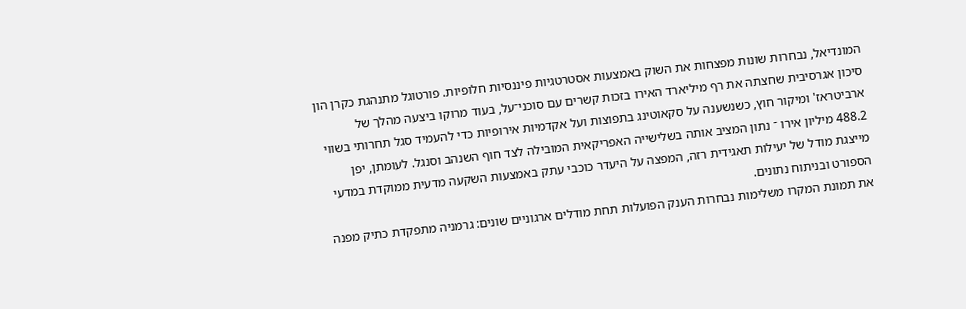המונדיאל, נבחרות שונות מפצחות את השוק באמצעות אסטרטגיות פיננסיות חלופיות. פורטוגל מתנהגת כקרן הון סיכון אגרסיבית שחצתה את רף מיליארד האירו בזכות קשרים עם סוכני־על, בעוד מרוקו ביצעה מהלך של ארביטראז' ומיקור חוץ, כשנשענה על סקאוטינג בתפוצות ועל אקדמיות אירופיות כדי להעמיד סגל תחרותי בשווי 488.2 מיליון אירו ־ נתון המציב אותה בשלישייה האפריקאית המובילה לצד חוף השנהב וסנגל. לעומתן, יפן מייצגת מודל של יעילות תאגידית רזה, המפצה על היעדר כוכבי עתק באמצעות השקעה מדעית ממוקדת במדעי הספורט ובניתוח נתונים.
את תמונת המקרו משלימות נבחרות הענק הפועלות תחת מודלים ארגוניים שונים: גרמניה מתפקדת כתיק מפנה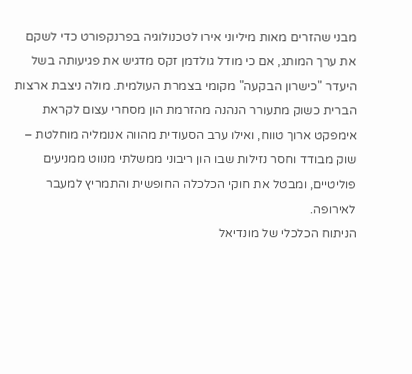מבני שהזרים מאות מיליוני אירו לטכנולוגיה בפרנקפורט כדי לשקם את ערך המותג, אם כי מודל גולדמן זקס מדגיש את פגיעותה בשל היעדר "כישרון הבקעה" מקומי בצמרת העולמית. מולה ניצבת ארצות הברית כשוק מתעורר הנהנה מהזרמת הון מסחרי עצום לקראת אימפקט ארוך טווח, ואילו ערב הסעודית מהווה אנומליה מוחלטת – שוק מבודד וחסר נזילות שבו הון ריבוני ממשלתי מנווט ממניעים פוליטיים, ומבטל את חוקי הכלכלה החופשית והתמריץ למעבר לאירופה.
הניתוח הכלכלי של מונדיאל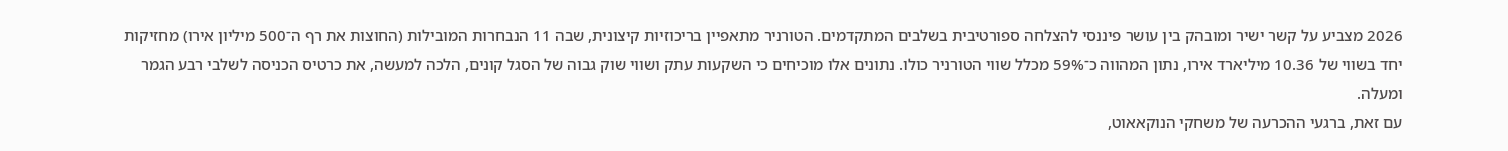2026 מצביע על קשר ישיר ומובהק בין עושר פיננסי להצלחה ספורטיבית בשלבים המתקדמים. הטורניר מתאפיין בריכוזיות קיצונית, שבה 11 הנבחרות המובילות (החוצות את רף ה־500 מיליון אירו) מחזיקות יחד בשווי של 10.36 מיליארד אירו, נתון המהווה כ־59% מכלל שווי הטורניר כולו. נתונים אלו מוכיחים כי השקעות עתק ושווי שוק גבוה של הסגל קונים, הלכה למעשה, את כרטיס הכניסה לשלבי רבע הגמר ומעלה.
עם זאת, ברגעי ההכרעה של משחקי הנוקאאוט,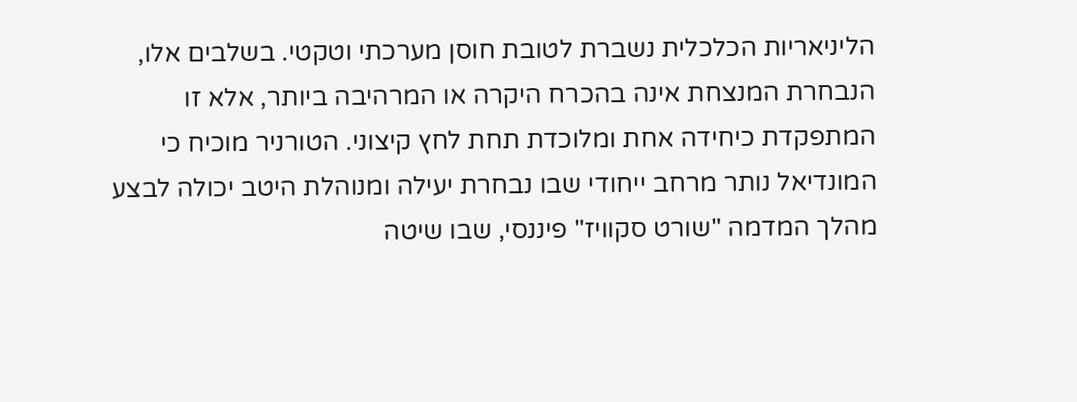הליניאריות הכלכלית נשברת לטובת חוסן מערכתי וטקטי. בשלבים אלו, הנבחרת המנצחת אינה בהכרח היקרה או המרהיבה ביותר, אלא זו המתפקדת כיחידה אחת ומלוכדת תחת לחץ קיצוני. הטורניר מוכיח כי המונדיאל נותר מרחב ייחודי שבו נבחרת יעילה ומנוהלת היטב יכולה לבצע מהלך המדמה "שורט סקוויז" פיננסי, שבו שיטה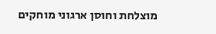מוצלחת וחוסן ארגוני מוחקים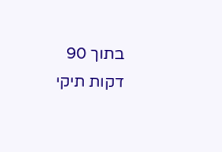בתוך 90 דקות תיקי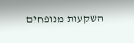השקעות מנופחים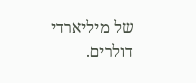של מיליארדי דולרים.